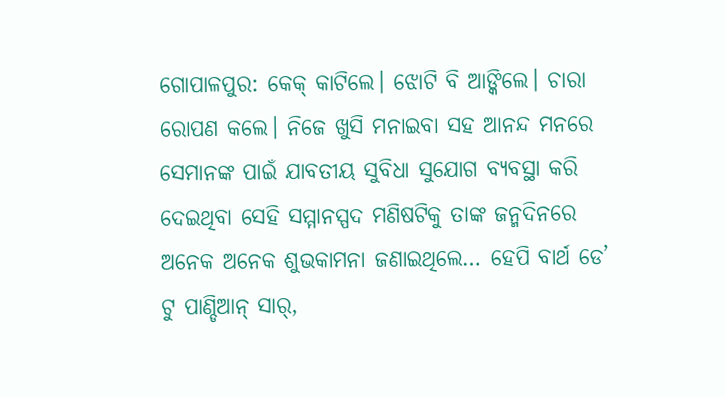ଗୋପାଳପୁର: କେକ୍ କାଟିଲେ। ଝୋଟି ବି ଆଙ୍କିଲେ। ଚାରା ରୋପଣ କଲେ। ନିଜେ ଖୁସି ମନାଇବା ସହ ଆନନ୍ଦ ମନରେ ସେମାନଙ୍କ ପାଇଁ ଯାବତୀୟ ସୁବିଧା ସୁଯୋଗ ବ୍ୟବସ୍ଥା କରି ଦେଇଥିବା ସେହି ସମ୍ମାନସ୍ପଦ ମଣିଷଟିକୁ ତାଙ୍କ ଜନ୍ମଦିନରେ ଅନେକ ଅନେକ ଶୁଭକାମନା ଜଣାଇଥିଲେ… ହେପି ବାର୍ଥ ଡେ’ ଟୁ ପାଣ୍ଡିଆନ୍ ସାର୍,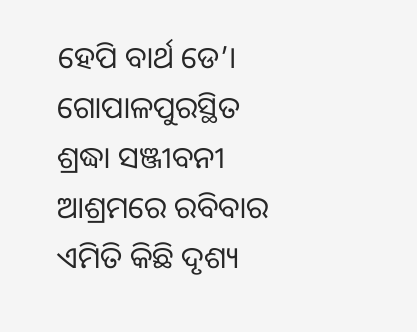ହେପି ବାର୍ଥ ଡେ’।
ଗୋପାଳପୁରସ୍ଥିତ ଶ୍ରଦ୍ଧା ସଞ୍ଜୀବନୀ ଆଶ୍ରମରେ ରବିବାର ଏମିତି କିଛି ଦୃଶ୍ୟ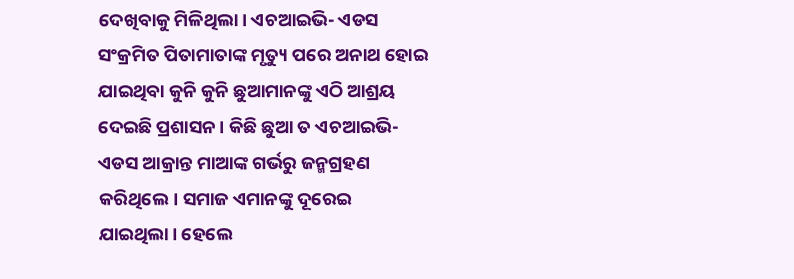ଦେଖିବାକୁ ମିଳିଥିଲା। ଏଚଆଇଭି- ଏଡସ ସଂକ୍ରମିତ ପିତାମାତାଙ୍କ ମୃତ୍ୟୁ ପରେ ଅନାଥ ହୋଇ ଯାଇଥିବା କୁନି କୁନି ଛୁଆମାନଙ୍କୁ ଏଠି ଆଶ୍ରୟ ଦେଇଛି ପ୍ରଶାସନ। କିଛି ଛୁଆ ତ ଏଚଆଇଭି- ଏଡସ ଆକ୍ରାନ୍ତ ମାଆଙ୍କ ଗର୍ଭରୁ ଜନ୍ମଗ୍ରହଣ କରିଥିଲେ। ସମାଜ ଏମାନଙ୍କୁ ଦୂରେଇ ଯାଇଥିଲା। ହେଲେ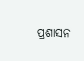ପ୍ରଶାସନ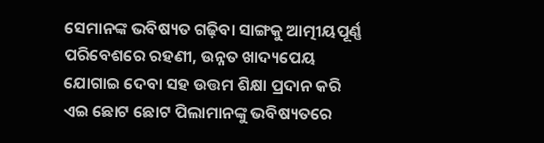ସେମାନଙ୍କ ଭବିଷ୍ୟତ ଗଢ଼ିବା ସାଙ୍ଗକୁ ଆତ୍ମୀୟପୂର୍ଣ୍ଣ ପରିବେଶରେ ରହଣୀ, ଉନ୍ନତ ଖାଦ୍ୟପେୟ ଯୋଗାଇ ଦେବା ସହ ଉତ୍ତମ ଶିକ୍ଷା ପ୍ରଦାନ କରି ଏଇ ଛୋଟ ଛୋଟ ପିଲାମାନଙ୍କୁ ଭବିଷ୍ୟତରେ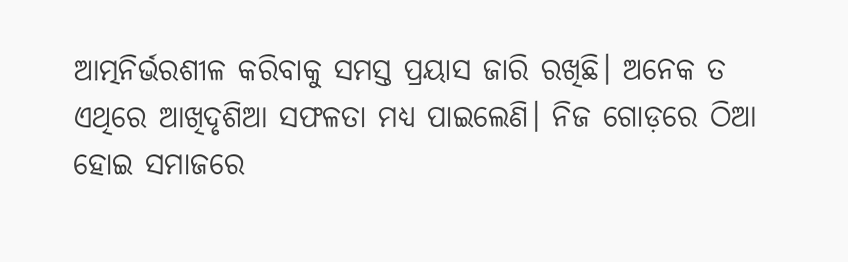ଆତ୍ମନିର୍ଭରଶୀଳ କରିବାକୁ ସମସ୍ତ ପ୍ରୟାସ ଜାରି ରଖିଛି। ଅନେକ ତ ଏଥିରେ ଆଖିଦୃଶିଆ ସଫଳତା ମଧ୍ୟ ପାଇଲେଣି। ନିଜ ଗୋଡ଼ରେ ଠିଆ ହୋଇ ସମାଜରେ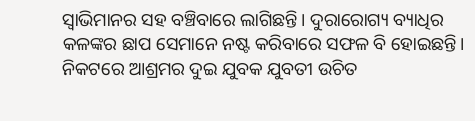ସ୍ବାଭିମାନର ସହ ବଞ୍ଚିବାରେ ଲାଗିଛନ୍ତି। ଦୁରାରୋଗ୍ୟ ବ୍ୟାଧିର କଳଙ୍କର ଛାପ ସେମାନେ ନଷ୍ଟ କରିବାରେ ସଫଳ ବି ହୋଇଛନ୍ତି। ନିକଟରେ ଆଶ୍ରମର ଦୁଇ ଯୁବକ ଯୁବତୀ ଉଚିତ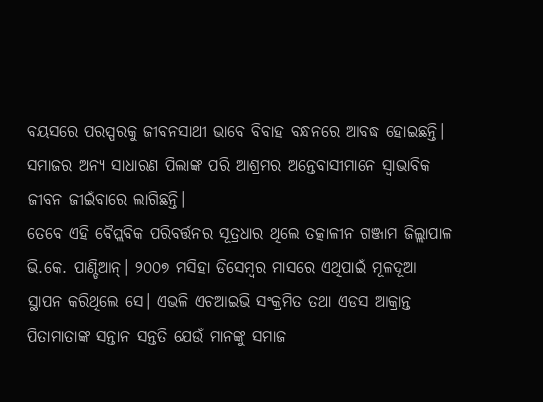ବୟସରେ ପରସ୍ପରକୁ ଜୀବନସାଥୀ ଭାବେ ବିବାହ ବନ୍ଧନରେ ଆବଦ୍ଧ ହୋଇଛନ୍ତି। ସମାଜର ଅନ୍ୟ ସାଧାରଣ ପିଲାଙ୍କ ପରି ଆଶ୍ରମର ଅନ୍ତେବାସୀମାନେ ସ୍ବାଭାବିକ ଜୀବନ ଜୀଇଁବାରେ ଲାଗିଛନ୍ତି।
ତେବେ ଏହି ବୈପ୍ଲବିକ ପରିବର୍ତ୍ତନର ସୂତ୍ରଧାର ଥିଲେ ତତ୍କାଳୀନ ଗଞ୍ଜାମ ଜିଲ୍ଲାପାଳ ଭି.କେ. ପାଣ୍ଡିଆନ୍। ୨୦୦୭ ମସିହା ଡିସେମ୍ବର ମାସରେ ଏଥିପାଇଁ ମୂଳଦୂଆ ସ୍ଥାପନ କରିଥିଲେ ସେ। ଏଭଳି ଏଚଆଇଭି ସଂକ୍ରମିତ ତଥା ଏଡସ ଆକ୍ରାନ୍ତ ପିତାମାତାଙ୍କ ସନ୍ତାନ ସନ୍ତତି ଯେଉଁ ମାନଙ୍କୁ ସମାଜ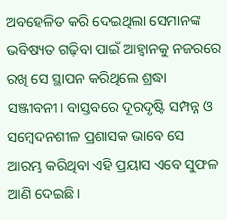ଅବହେଳିତ କରି ଦେଇଥିଲା ସେମାନଙ୍କ ଭବିଷ୍ୟତ ଗଢ଼ିବା ପାଇଁ ଆହ୍ୱାନକୁ ନଜରରେ ରଖି ସେ ସ୍ଥାପନ କରିଥିଲେ ଶ୍ରଦ୍ଧା ସଞ୍ଜୀବନୀ। ବାସ୍ତବରେ ଦୂରଦୃଷ୍ଟି ସମ୍ପନ୍ନ ଓ ସମ୍ବେଦନଶୀଳ ପ୍ରଶାସକ ଭାବେ ସେ ଆରମ୍ଭ କରିଥିବା ଏହି ପ୍ରୟାସ ଏବେ ସୁଫଳ ଆଣି ଦେଇଛି।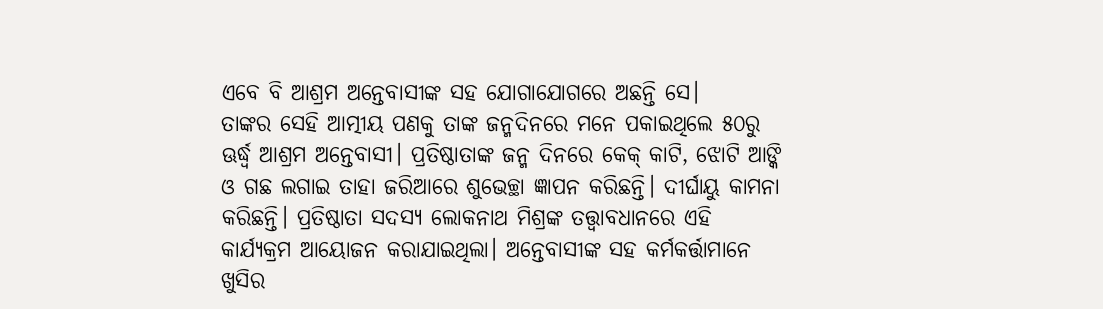ଏବେ ବି ଆଶ୍ରମ ଅନ୍ତେବାସୀଙ୍କ ସହ ଯୋଗାଯୋଗରେ ଅଛନ୍ତି ସେ।
ତାଙ୍କର ସେହି ଆତ୍ମୀୟ ପଣକୁ ତାଙ୍କ ଜନ୍ମଦିନରେ ମନେ ପକାଇଥିଲେ ୫୦ରୁ ଊର୍ଦ୍ଧ୍ବ ଆଶ୍ରମ ଅନ୍ତେବାସୀ। ପ୍ରତିଷ୍ଠାତାଙ୍କ ଜନ୍ମ ଦିନରେ କେକ୍ କାଟି, ଝୋଟି ଆଙ୍କି ଓ ଗଛ ଲଗାଇ ତାହା ଜରିଆରେ ଶୁଭେଚ୍ଛା ଜ୍ଞାପନ କରିଛନ୍ତି। ଦୀର୍ଘାୟୁ କାମନା କରିଛନ୍ତି। ପ୍ରତିଷ୍ଠାତା ସଦସ୍ୟ ଲୋକନାଥ ମିଶ୍ରଙ୍କ ତତ୍ତ୍ୱାବଧାନରେ ଏହି କାର୍ଯ୍ୟକ୍ରମ ଆୟୋଜନ କରାଯାଇଥିଲା। ଅନ୍ତେବାସୀଙ୍କ ସହ କର୍ମକର୍ତ୍ତାମାନେ ଖୁସିର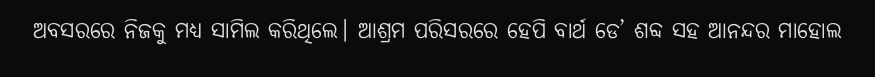ଅବସରରେ ନିଜକୁ ମଧ୍ୟ ସାମିଲ କରିଥିଲେ। ଆଶ୍ରମ ପରିସରରେ ହେପି ବାର୍ଥ ଡେ’ ଶବ୍ଦ ସହ ଆନନ୍ଦର ମାହୋଲ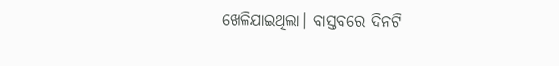ଖେଳିଯାଇଥିଲା। ବାସ୍ତବରେ ଦିନଟି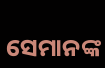ସେମାନଙ୍କ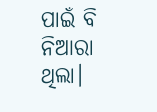ପାଇଁ ବି ନିଆରା ଥିଲା।